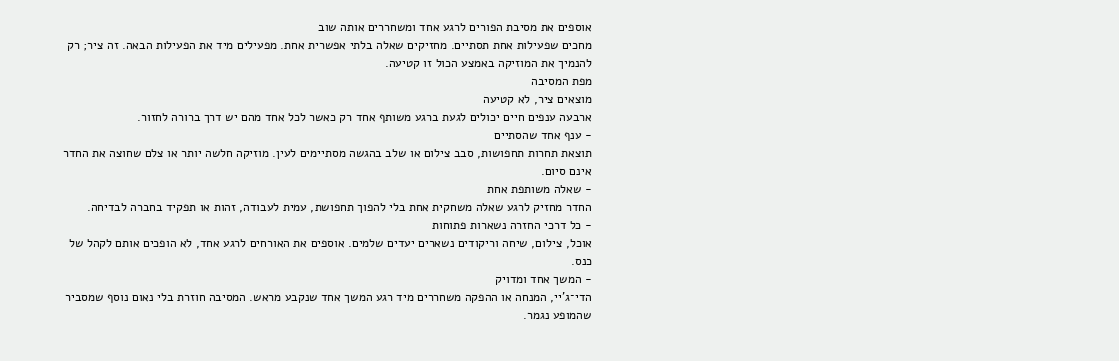אוספים את מסיבת הפורים לרגע אחד ומשחררים אותה שוב
מחכים שפעילות אחת תסתיים. מחזיקים שאלה בלתי אפשרית אחת. מפעילים מיד את הפעילות הבאה. זה ציר; רק להנמיך את המוזיקה באמצע הכול זו קטיעה.
מפת המסיבה
מוצאים ציר, לא קטיעה
ארבעה ענפים חיים יכולים לגעת ברגע משותף אחד רק כאשר לכל אחד מהם יש דרך ברורה לחזור.
- ענף אחד שהסתיים
תוצאת תחרות תחפושות, סבב צילום או שלב בהגשה מסתיימים לעין. מוזיקה חלשה יותר או צלם שחוצה את החדר אינם סיום.
- שאלה משותפת אחת
החדר מחזיק לרגע שאלה משחקית אחת בלי להפוך תחפושת, עמית לעבודה, זהות או תפקיד בחברה לבדיחה.
- כל דרכי החזרה נשארות פתוחות
אוכל, צילום, שיחה וריקודים נשארים יעדים שלמים. אוספים את האורחים לרגע אחד, לא הופכים אותם לקהל של כנס.
- המשך אחד ומדויק
הדי־ג'יי, המנחה או ההפקה משחררים מיד רגע המשך אחד שנקבע מראש. המסיבה חוזרת בלי נאום נוסף שמסביר שהמופע נגמר.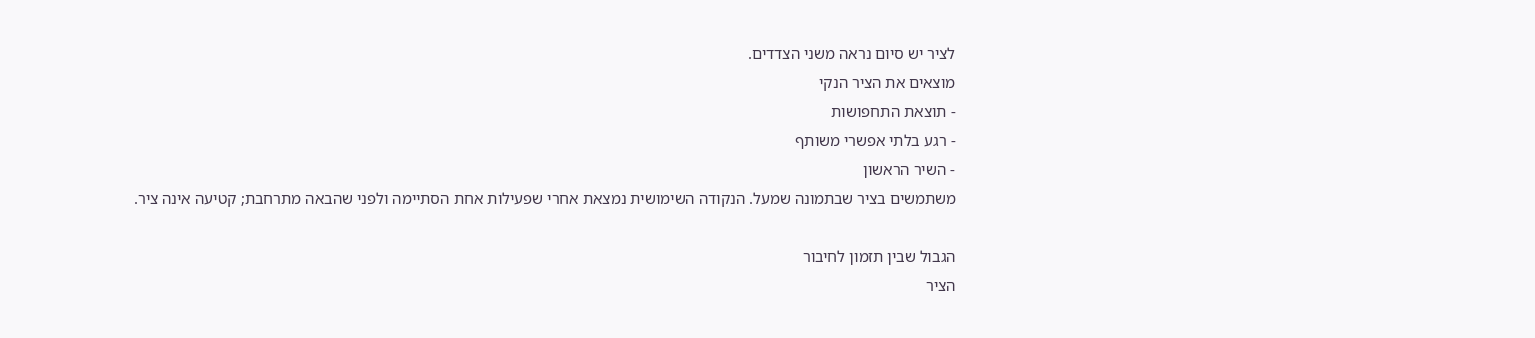לציר יש סיום נראה משני הצדדים.
מוצאים את הציר הנקי
- תוצאת התחפושות
- רגע בלתי אפשרי משותף
- השיר הראשון
משתמשים בציר שבתמונה שמעל. הנקודה השימושית נמצאת אחרי שפעילות אחת הסתיימה ולפני שהבאה מתרחבת; קטיעה אינה ציר.

הגבול שבין תזמון לחיבור
הציר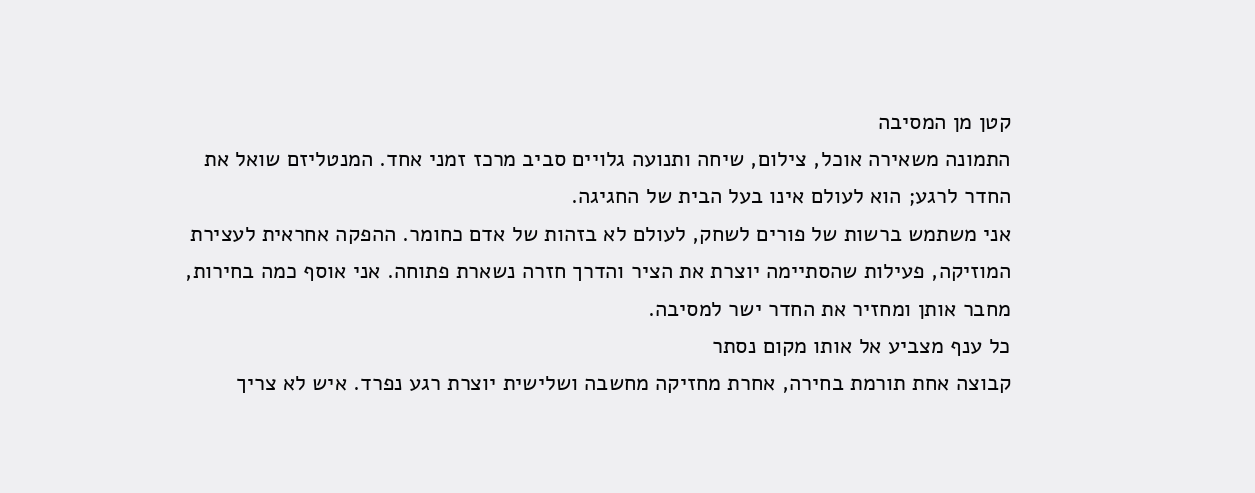קטן מן המסיבה
התמונה משאירה אוכל, צילום, שיחה ותנועה גלויים סביב מרכז זמני אחד. המנטליזם שואל את החדר לרגע; הוא לעולם אינו בעל הבית של החגיגה.
אני משתמש ברשות של פורים לשחק, לעולם לא בזהות של אדם כחומר. ההפקה אחראית לעצירת המוזיקה, פעילות שהסתיימה יוצרת את הציר והדרך חזרה נשארת פתוחה. אני אוסף כמה בחירות, מחבר אותן ומחזיר את החדר ישר למסיבה.
כל ענף מצביע אל אותו מקום נסתר
קבוצה אחת תורמת בחירה, אחרת מחזיקה מחשבה ושלישית יוצרת רגע נפרד. איש לא צריך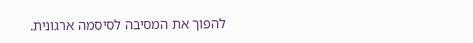להפוך את המסיבה לסיסמה ארגונית.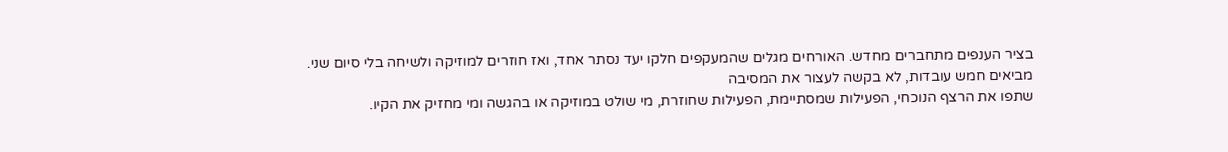בציר הענפים מתחברים מחדש. האורחים מגלים שהמעקפים חלקו יעד נסתר אחד, ואז חוזרים למוזיקה ולשיחה בלי סיום שני.
מביאים חמש עובדות, לא בקשה לעצור את המסיבה
שתפו את הרצף הנוכחי, הפעילות שמסתיימת, הפעילות שחוזרת, מי שולט במוזיקה או בהגשה ומי מחזיק את הקיו.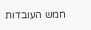חמש העובדות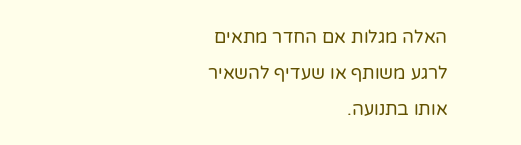האלה מגלות אם החדר מתאים לרגע משותף או שעדיף להשאיר אותו בתנועה.